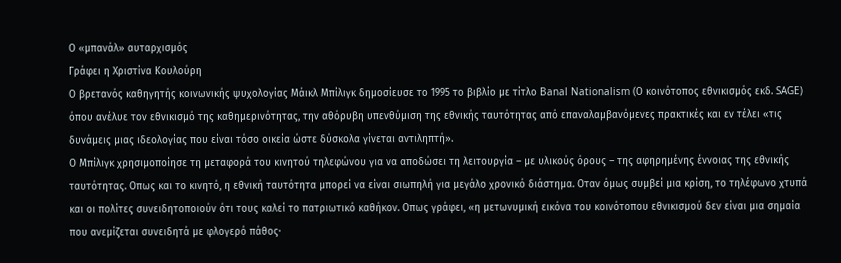Ο «μπανάλ» αυταρχισμός
Γράφει η Χριστίνα Κουλούρη
Ο βρετανός καθηγητής κοινωνικής ψυχολογίας Μάικλ Μπίλιγκ δημοσίευσε το 1995 το βιβλίο με τίτλο Banal Nationalism (Ο κοινότοπος εθνικισμός εκδ. SAGE) όπου ανέλυε τον εθνικισμό της καθημερινότητας, την αθόρυβη υπενθύμιση της εθνικής ταυτότητας από επαναλαμβανόμενες πρακτικές και εν τέλει «τις δυνάμεις μιας ιδεολογίας που είναι τόσο οικεία ώστε δύσκολα γίνεται αντιληπτή».
Ο Μπίλιγκ χρησιμοποίησε τη μεταφορά του κινητού τηλεφώνου για να αποδώσει τη λειτουργία – με υλικούς όρους – της αφηρημένης έννοιας της εθνικής ταυτότητας. Οπως και το κινητό, η εθνική ταυτότητα μπορεί να είναι σιωπηλή για μεγάλο χρονικό διάστημα. Οταν όμως συμβεί μια κρίση, το τηλέφωνο χτυπά και οι πολίτες συνειδητοποιούν ότι τους καλεί το πατριωτικό καθήκον. Οπως γράφει, «η μετωνυμική εικόνα του κοινότοπου εθνικισμού δεν είναι μια σημαία που ανεμίζεται συνειδητά με φλογερό πάθος·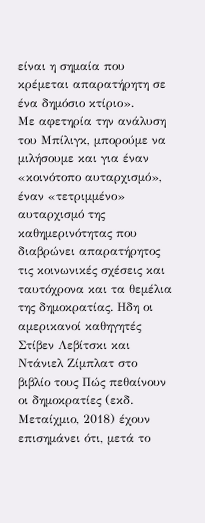είναι η σημαία που κρέμεται απαρατήρητη σε ένα δημόσιο κτίριο».
Με αφετηρία την ανάλυση του Μπίλιγκ, μπορούμε να μιλήσουμε και για έναν «κοινότοπο αυταρχισμό», έναν «τετριμμένο» αυταρχισμό της καθημερινότητας που διαβρώνει απαρατήρητος τις κοινωνικές σχέσεις και ταυτόχρονα και τα θεμέλια της δημοκρατίας. Ηδη οι αμερικανοί καθηγητές Στίβεν Λεβίτσκι και Ντάνιελ Ζίμπλατ στο βιβλίο τους Πώς πεθαίνουν οι δημοκρατίες (εκδ. Μεταίχμιο, 2018) έχουν επισημάνει ότι, μετά το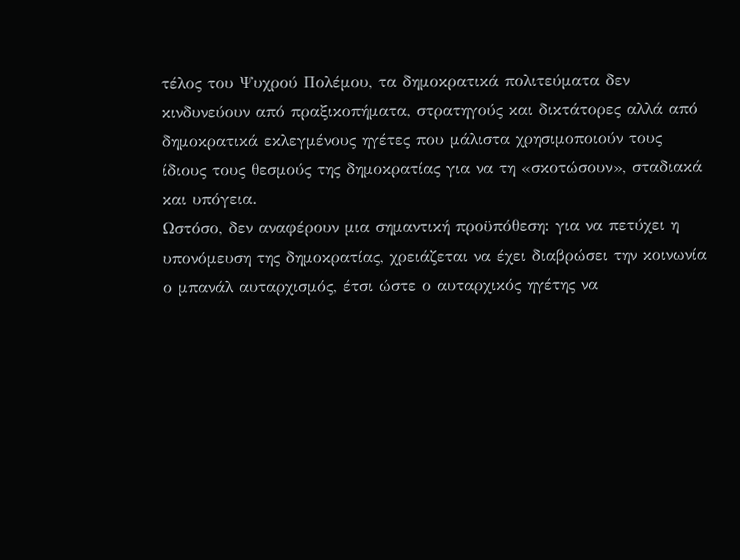τέλος του Ψυχρού Πολέμου, τα δημοκρατικά πολιτεύματα δεν κινδυνεύουν από πραξικοπήματα, στρατηγούς και δικτάτορες αλλά από δημοκρατικά εκλεγμένους ηγέτες που μάλιστα χρησιμοποιούν τους ίδιους τους θεσμούς της δημοκρατίας για να τη «σκοτώσουν», σταδιακά και υπόγεια.
Ωστόσο, δεν αναφέρουν μια σημαντική προϋπόθεση: για να πετύχει η υπονόμευση της δημοκρατίας, χρειάζεται να έχει διαβρώσει την κοινωνία ο μπανάλ αυταρχισμός, έτσι ώστε ο αυταρχικός ηγέτης να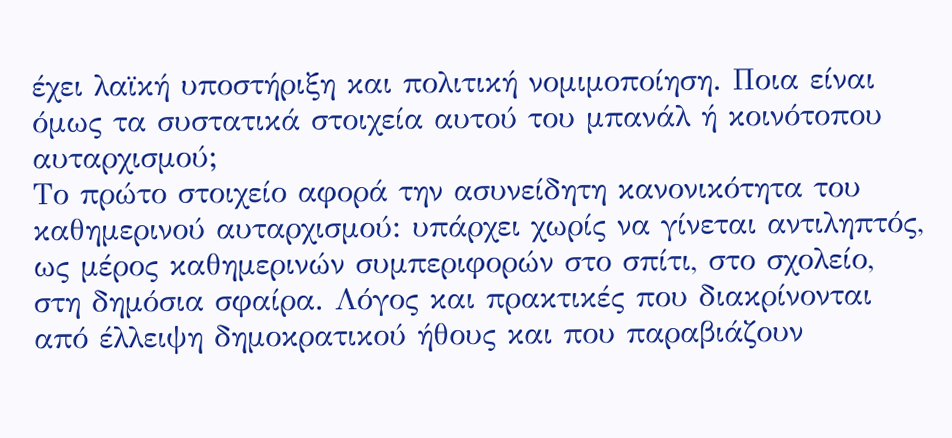έχει λαϊκή υποστήριξη και πολιτική νομιμοποίηση. Ποια είναι όμως τα συστατικά στοιχεία αυτού του μπανάλ ή κοινότοπου αυταρχισμού;
Το πρώτο στοιχείο αφορά την ασυνείδητη κανονικότητα του καθημερινού αυταρχισμού: υπάρχει χωρίς να γίνεται αντιληπτός, ως μέρος καθημερινών συμπεριφορών στο σπίτι, στο σχολείο, στη δημόσια σφαίρα. Λόγος και πρακτικές που διακρίνονται από έλλειψη δημοκρατικού ήθους και που παραβιάζουν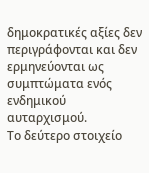δημοκρατικές αξίες δεν περιγράφονται και δεν ερμηνεύονται ως συμπτώματα ενός ενδημικού αυταρχισμού.
Το δεύτερο στοιχείο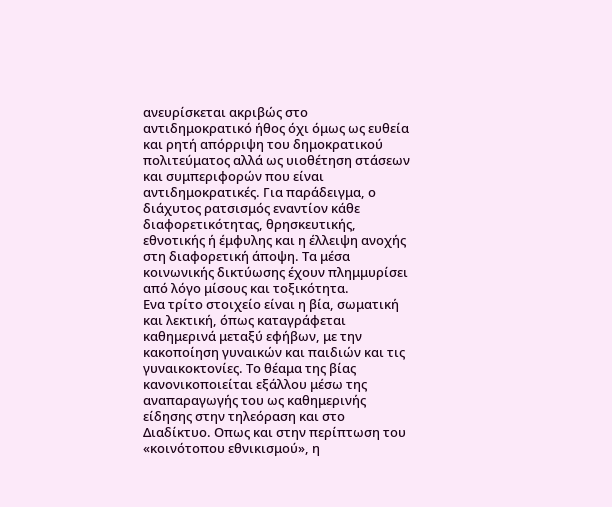ανευρίσκεται ακριβώς στο αντιδημοκρατικό ήθος όχι όμως ως ευθεία και ρητή απόρριψη του δημοκρατικού πολιτεύματος αλλά ως υιοθέτηση στάσεων και συμπεριφορών που είναι αντιδημοκρατικές. Για παράδειγμα, ο διάχυτος ρατσισμός εναντίον κάθε διαφορετικότητας, θρησκευτικής, εθνοτικής ή έμφυλης και η έλλειψη ανοχής στη διαφορετική άποψη. Τα μέσα κοινωνικής δικτύωσης έχουν πλημμυρίσει από λόγο μίσους και τοξικότητα.
Ενα τρίτο στοιχείο είναι η βία, σωματική και λεκτική, όπως καταγράφεται καθημερινά μεταξύ εφήβων, με την κακοποίηση γυναικών και παιδιών και τις γυναικοκτονίες. Το θέαμα της βίας κανονικοποιείται εξάλλου μέσω της αναπαραγωγής του ως καθημερινής είδησης στην τηλεόραση και στο Διαδίκτυο. Οπως και στην περίπτωση του «κοινότοπου εθνικισμού», η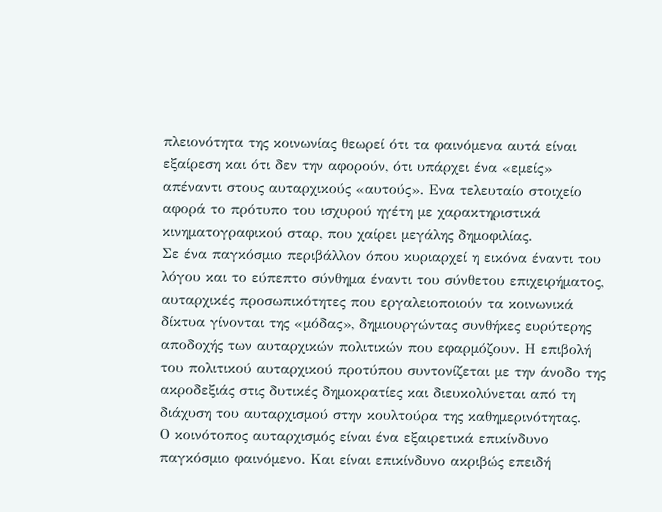πλειονότητα της κοινωνίας θεωρεί ότι τα φαινόμενα αυτά είναι εξαίρεση και ότι δεν την αφορούν, ότι υπάρχει ένα «εμείς» απέναντι στους αυταρχικούς «αυτούς». Ενα τελευταίο στοιχείο αφορά το πρότυπο του ισχυρού ηγέτη με χαρακτηριστικά κινηματογραφικού σταρ, που χαίρει μεγάλης δημοφιλίας.
Σε ένα παγκόσμιο περιβάλλον όπου κυριαρχεί η εικόνα έναντι του λόγου και το εύπεπτο σύνθημα έναντι του σύνθετου επιχειρήματος, αυταρχικές προσωπικότητες που εργαλειοποιούν τα κοινωνικά δίκτυα γίνονται της «μόδας», δημιουργώντας συνθήκες ευρύτερης αποδοχής των αυταρχικών πολιτικών που εφαρμόζουν. Η επιβολή του πολιτικού αυταρχικού προτύπου συντονίζεται με την άνοδο της ακροδεξιάς στις δυτικές δημοκρατίες και διευκολύνεται από τη διάχυση του αυταρχισμού στην κουλτούρα της καθημερινότητας.
Ο κοινότοπος αυταρχισμός είναι ένα εξαιρετικά επικίνδυνο παγκόσμιο φαινόμενο. Και είναι επικίνδυνο ακριβώς επειδή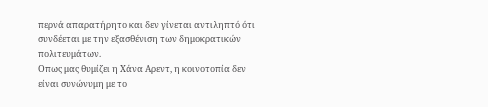περνά απαρατήρητο και δεν γίνεται αντιληπτό ότι συνδέεται με την εξασθένιση των δημοκρατικών πολιτευμάτων.
Οπως μας θυμίζει η Χάνα Αρεντ, η κοινοτοπία δεν είναι συνώνυμη με το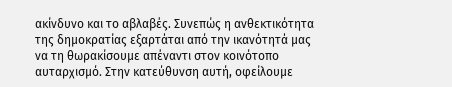ακίνδυνο και το αβλαβές. Συνεπώς η ανθεκτικότητα της δημοκρατίας εξαρτάται από την ικανότητά μας να τη θωρακίσουμε απέναντι στον κοινότοπο αυταρχισμό. Στην κατεύθυνση αυτή, οφείλουμε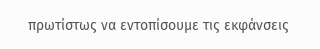πρωτίστως να εντοπίσουμε τις εκφάνσεις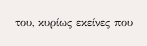του, κυρίως εκείνες που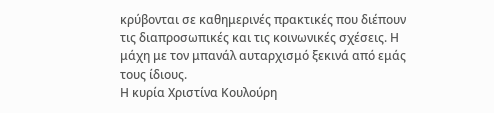κρύβονται σε καθημερινές πρακτικές που διέπουν τις διαπροσωπικές και τις κοινωνικές σχέσεις. Η μάχη με τον μπανάλ αυταρχισμό ξεκινά από εμάς τους ίδιους.
Η κυρία Χριστίνα Κουλούρη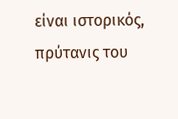είναι ιστορικός, πρύτανις του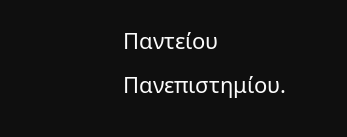Παντείου Πανεπιστημίου.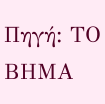Πηγή: ΤΟ ΒΗΜΑ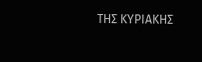ΤΗΣ ΚΥΡΙΑΚΗΣ